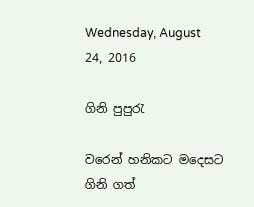Wednesday, August 24, 2016

ගිනි පුපුරැ

වරෙන් හනිකට මදෙසට
ගිනි ගත්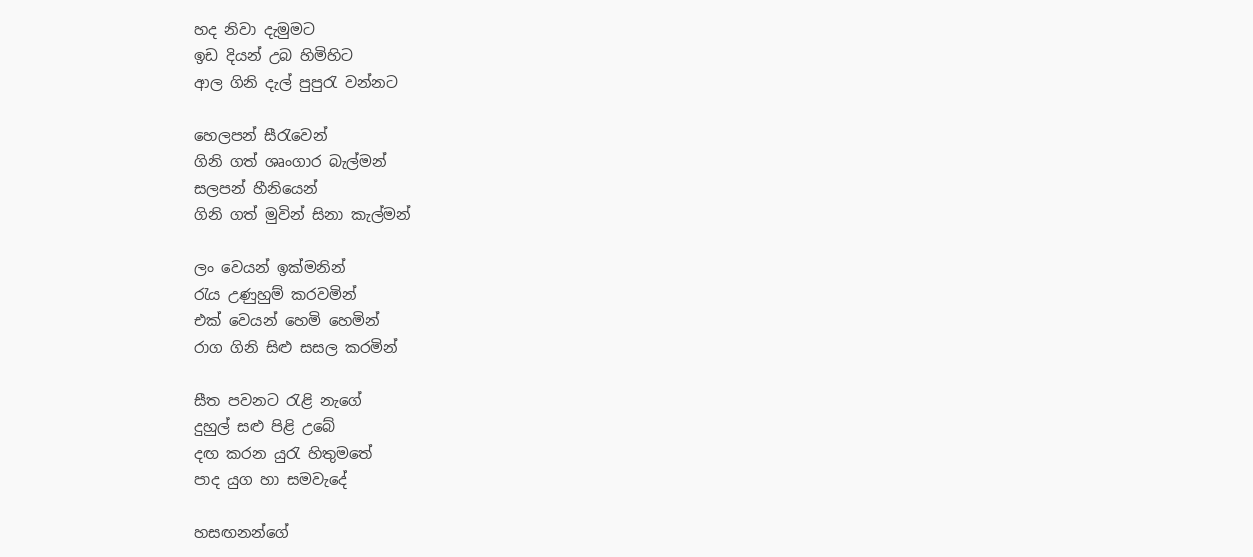හද නිවා දැමුමට
ඉඩ දියන් උබ හිමිහිට
ආල ගිනි දැල් පුපුරැ වන්නට

හෙලපන් සීරැවෙන්
ගිනි ගත් ශෘංගාර බැල්මන්
සලපන් හීනියෙන්
ගිනි ගත් මුවින් සිනා කැල්මන්

ලං වෙයන් ඉක්මනින්
රැය උණුහුම් කරවමින්
එක් වෙයන් හෙමි හෙමින්
රාග ගිනි සිළු සසල කරමින්

සීත පවනට රැළි නැගේ
දුහුල් සළු පිළි උබේ
දඟ කරන යුරැ හිතුමතේ
පාද යුග හා සමවැදේ

හසඟනන්ගේ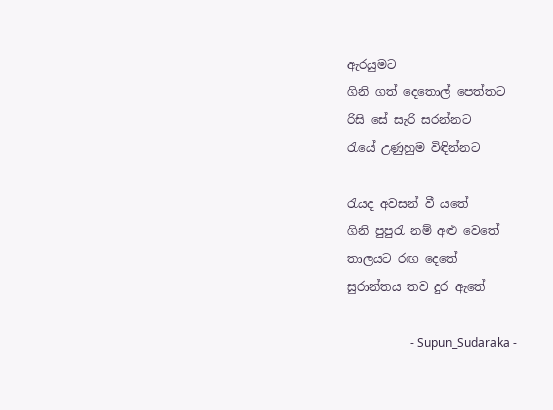ඇරයුමට
ගිනි ගත් දෙතොල් පෙත්තට
රිසි සේ සැරි සරන්නට
රැයේ උණුහුම විඳින්නට

රැයද අවසන් වී යතේ
ගිනි පුපුරැ නම් අළු වෙතේ
තාලයට රඟ දෙතේ
සුරාන්තය තව දුර ඇතේ

                     - Supun_Sudaraka -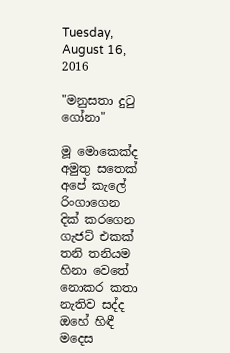Tuesday, August 16, 2016

"මනුසතා දුටු ගෝනා"

මූ මොකෙක්ද
අමුතු සතෙක්
අපේ කැලේ
රිංගාගෙන
දික් කරගෙන
ගැජට් එකක්
තනි තනියම
හිනා වෙතේ
නොකර කතා
නැතිව සද්ද
ඔහේ හිඳී
මදෙස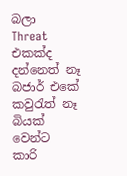බලා
Threat එකක්ද
දන්නෙත් නෑ
බජාර් එකේ
කවුරැත් නෑ
බියක් වෙන්ට
කාරි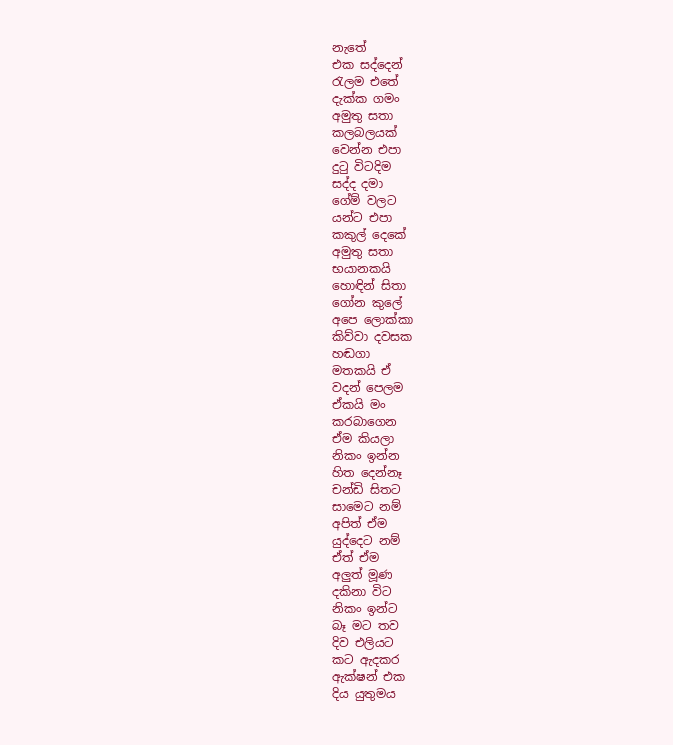නැතේ
එක සද්දෙන්
රැලම එතේ
දැක්ක ගමං
අමුතු සතා
කලබලයක්
වෙන්න එපා
දුටු විටදිම
සද්ද දමා
ගේම් වලට
යන්ට එප‍ා
කකුල් දෙකේ
අමුතු සතා
භයානකයි
හොඳින් සිතා
ගෝන කුලේ
අපෙ ලොක්කා
කිව්වා දවසක
හඬගා
මතකයි ඒ
වදන් පෙලම
ඒකයි මං
කරබාගෙන
ඒම කියලා
නිකං ඉන්න
හිත දෙන්නෑ
චන්ඩි සිතට
සාමෙට නම්
අපිත් ඒම
යුද්දෙට නම්
ඒත් ඒම
අලුත් මූණ
දකිනා විට
නිකං ඉන්ට
බෑ මට තව
දිව එලියට
කට ඇදකර
ඇක්ෂන් එක
දිය යුතුමය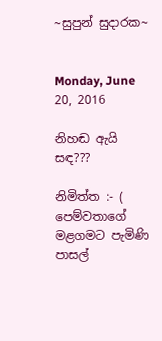~සුපුන් සුදාරක~


Monday, June 20, 2016

නිහඬ ඇයි සඳ???

නිමිත්ත :- ( පෙම්වතාගේ මළගමට පැමිණි පාසල්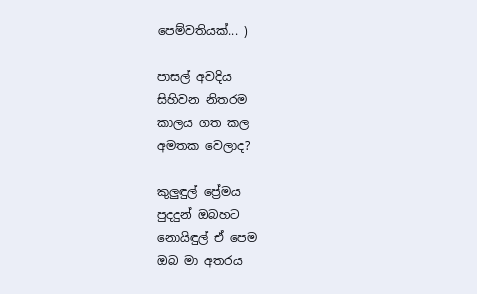පෙම්වතියක්... )

පාසල් අවදිය
සිහිවන නිතරම
කාලය ගත කල
අමතක වෙලාද?

කුලුඳුල් ප්‍රේමය
පුදදුන් ඔබහට
නොයිඳුල් ඒ පෙම
ඔබ මා අතරය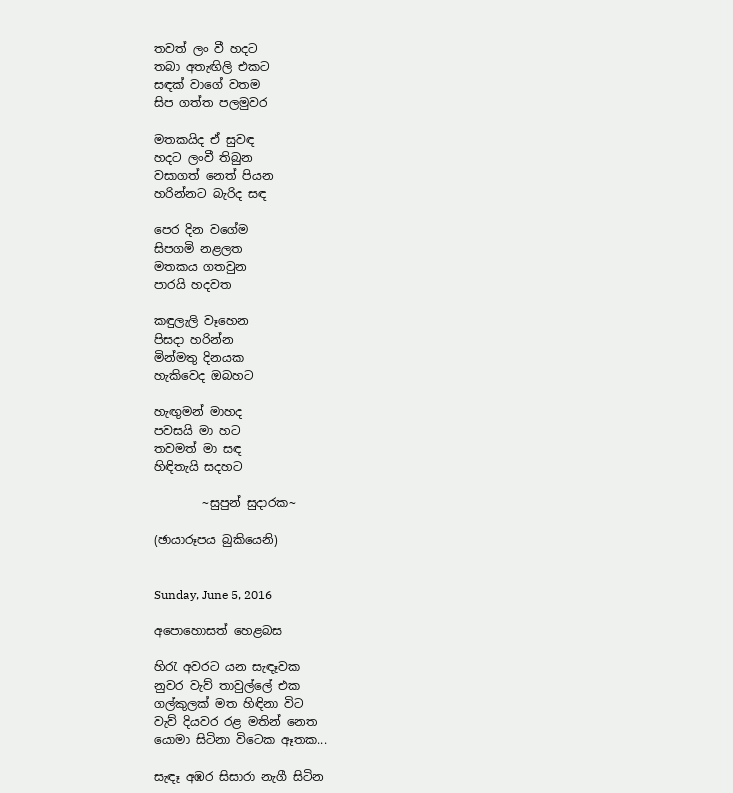තවත් ලං වී හදට
තබා අතැඟිලි එකට
සඳක් වාගේ වතම
සිප ගත්ත පලමුවර

මතකයිද ඒ සුවඳ
හදට ලංවී තිබුන
වසාගත් නෙත් පියන
හරින්නට බැරිද සඳ

පෙර දින වගේම
සිපගමි නළලත
මතකය ගතවුන
පාරයි හදවත

කඳුලැලි වෑහෙන
පිසදා හරින්න
මින්මතු දිනයක
හැකිවෙද ඔබහට

හැඟුමන් මාහද
පවසයි මා හට
තවමත් මා සඳ
හිඳිතැයි සදහට

        ~සුපුන් සුදාරක~

(ඡායාරූපය බුකියෙනි)


Sunday, June 5, 2016

අපොහොසත් හෙළබස

හිරැ අවරට යන සැඳෑවක
නුවර වැව් තාවුල්ලේ එක
ගල්කුලක් මත හිඳිනා විට
වැව් දියවර රළ මතින් නෙත
යොමා සිටිනා විටෙක ඈතක...

සැඳෑ අඹර සිසාරා නැගී සිටින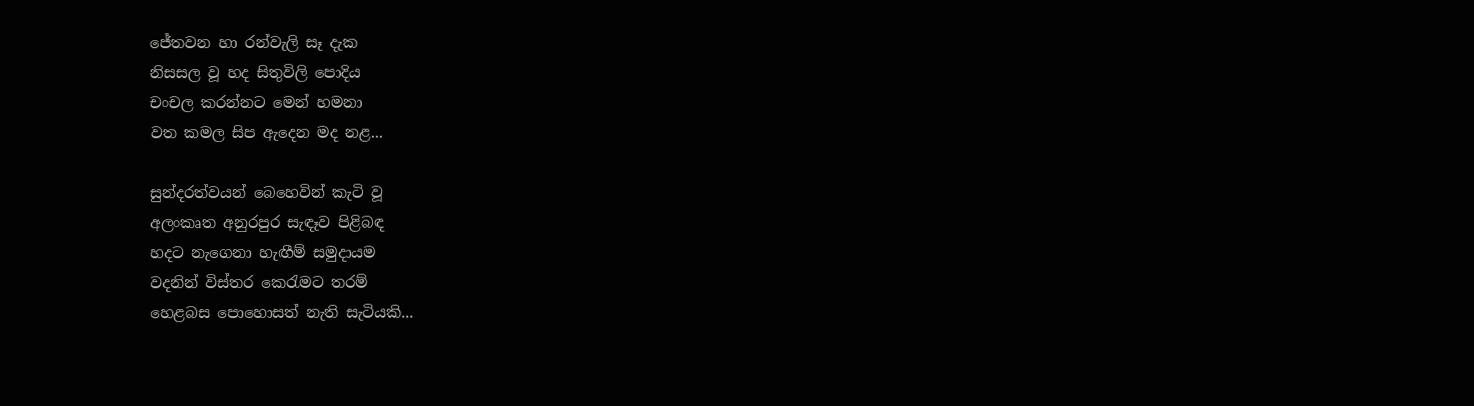ජේතවන හා රන්වැලි සෑ දැක
නිසසල වූ හද සිතුවිලි පොදිය
චංචල කරන්නට මෙන් හමනා
වත කමල සිප ඇදෙන මද නළ...

සුන්දරත්වයන් බෙහෙවින් කැටි වූ
අලංකෘත අනුරපුර සැඳෑව පිළිබඳ
හදට නැගෙනා හැඟීම් සමුදායම
වදනින් විස්තර කෙරැමට තරම්
හෙළබස පොහොසත් නැති සැටියකි...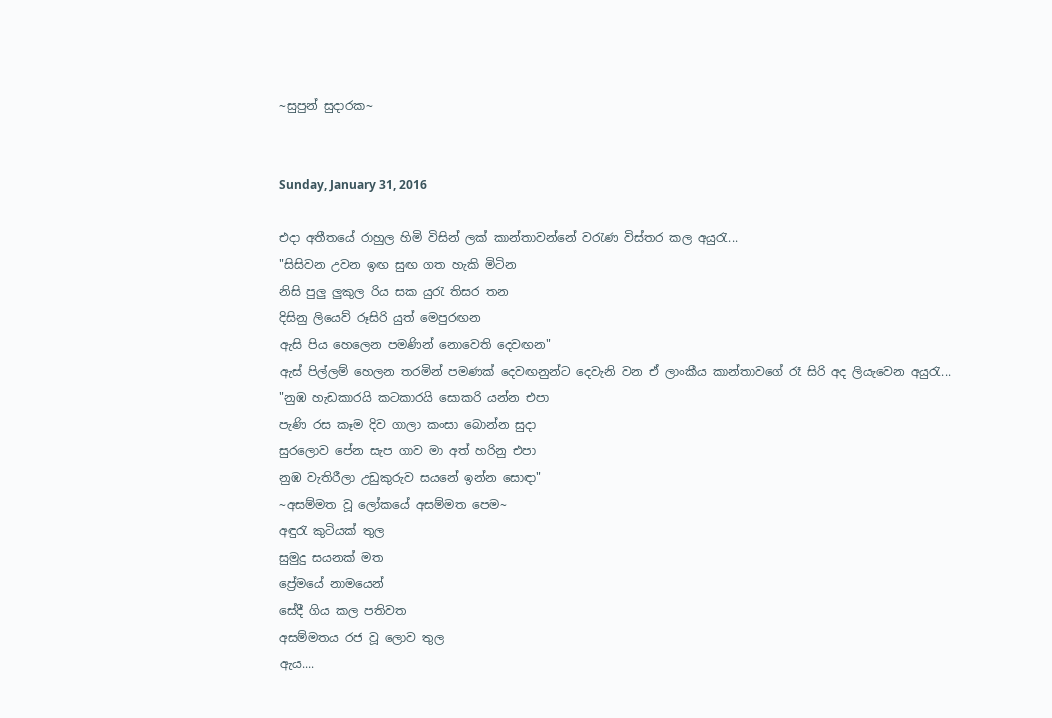~සුපුන් සුදාරක~


Sunday, January 31, 2016

එදා අතීතයේ රාහුල හිමි විසින් ලක් කාන්තාවන්නේ වරැණ විස්තර කල අයුරැ...
"සිසිවන උවන ඉඟ සුඟ ගත හැකි මිටින
නිසි පුලු ලුකුල රිය සක යුරැ තිසර තන
දිසිනු ලියෙව් රූසිරි යුත් මෙපුරඟන
ඇසි පිය හෙලෙන පමණින් නොවෙති දෙවඟන"
ඇස් පිල්ලම් හෙලන තරමින් පමණක් දෙවඟනුන්ට දෙවැනි වන ඒ ලාංකීය කාන්තාවගේ රෑ සිරි අද ලියැවෙන අයුරැ...
"නුඹ හැඩකාරයි කටකාරයි සොකරි යන්න එපා
පැණි රස කෑම දිව ගාලා කංසා බොන්න සුදා
සුරලොව පේන සැප ගාව මා අත් හරිනු එපා
නුඹ වැතිරීලා උඩුකුරුව සයනේ ඉන්න සොඳා"
~අසම්මත වූ ලෝකයේ අසම්මත පෙම~
අඳුරැ කුටියක් තුල
සුමුදු සයනක් මත
ප්‍රේමයේ නාමයෙන්
සේදී ගිය කල පතිවත
අසම්මතය රජ වූ ලොව තුල
ඇය....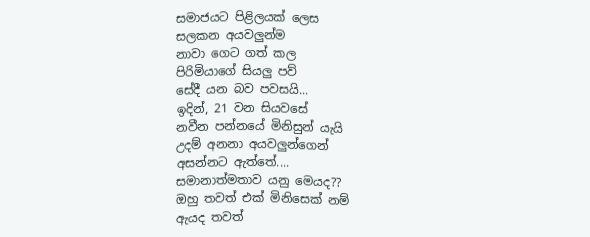සමාජයට පිළිලයක් ලෙස
සලකන අයවලුන්ම
නාවා ගෙට ගත් කල
පිරිමියාගේ සියලු පව්
සේදී යන බව පවසයි...
ඉදින්, 21 වන සියවසේ
නවීන පන්නයේ මිනිසුන් යැයි
උදම් අනනා අයවලුන්ගෙන්
අසන්නට ඇත්තේ....
සමානාත්මතාව යනු මෙයද??
ඔහු තවත් එක් මිනිසෙක් නම්
ඇයද තවත්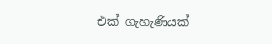එක් ගැහැණියක්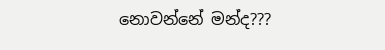නොවන්නේ මන්ද???